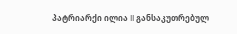პატრიარქი ილია II განსაკუთრებულ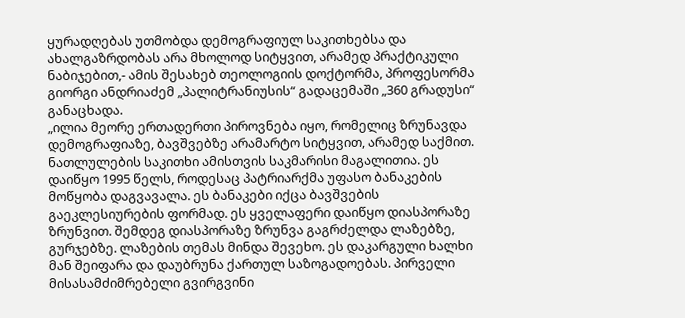ყურადღებას უთმობდა დემოგრაფიულ საკითხებსა და ახალგაზრდობას არა მხოლოდ სიტყვით, არამედ პრაქტიკული ნაბიჯებით,- ამის შესახებ თეოლოგიის დოქტორმა, პროფესორმა გიორგი ანდრიაძემ „პალიტრანიუსის“ გადაცემაში „360 გრადუსი“ განაცხადა.
„ილია მეორე ერთადერთი პიროვნება იყო, რომელიც ზრუნავდა დემოგრაფიაზე, ბავშვებზე არამარტო სიტყვით, არამედ საქმით. ნათლულების საკითხი ამისთვის საკმარისი მაგალითია. ეს დაიწყო 1995 წელს, როდესაც პატრიარქმა უფასო ბანაკების მოწყობა დაგვავალა. ეს ბანაკები იქცა ბავშვების გაეკლესიურების ფორმად. ეს ყველაფერი დაიწყო დიასპორაზე ზრუნვით. შემდეგ დიასპორაზე ზრუნვა გაგრძელდა ლაზებზე, გურჯებზე. ლაზების თემას მინდა შევეხო. ეს დაკარგული ხალხი მან შეიფარა და დაუბრუნა ქართულ საზოგადოებას. პირველი მისასამძიმრებელი გვირგვინი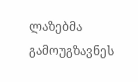ლაზებმა გამოუგზავნეს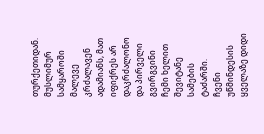თურქეთიდან. მუსლიმურ სამყაროში მალევე კრძალავენ ადამიანს, მათ იფიქრეს არ დაკრძალონო და პირველი გვირგვინი ჩემი ხელით შევიტანე სამების ტაძარში.
ჩვენი უწმინდესის ყველაზე დიდი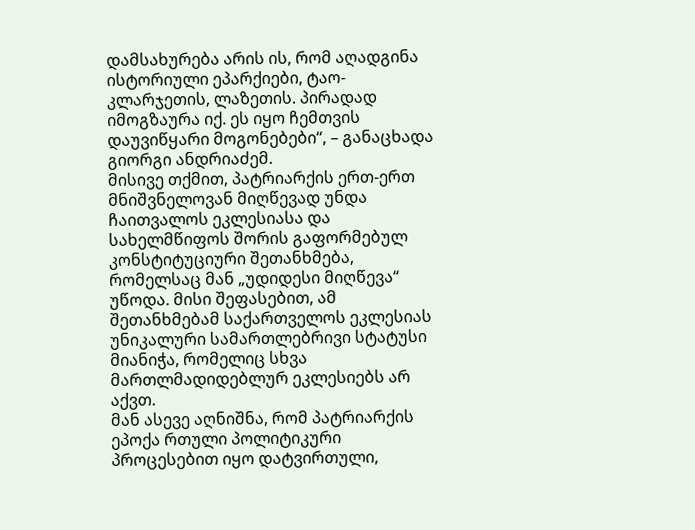დამსახურება არის ის, რომ აღადგინა ისტორიული ეპარქიები, ტაო-კლარჯეთის, ლაზეთის. პირადად იმოგზაურა იქ. ეს იყო ჩემთვის დაუვიწყარი მოგონებები“, – განაცხადა გიორგი ანდრიაძემ.
მისივე თქმით, პატრიარქის ერთ-ერთ მნიშვნელოვან მიღწევად უნდა ჩაითვალოს ეკლესიასა და სახელმწიფოს შორის გაფორმებულ კონსტიტუციური შეთანხმება, რომელსაც მან „უდიდესი მიღწევა“ უწოდა. მისი შეფასებით, ამ შეთანხმებამ საქართველოს ეკლესიას უნიკალური სამართლებრივი სტატუსი მიანიჭა, რომელიც სხვა მართლმადიდებლურ ეკლესიებს არ აქვთ.
მან ასევე აღნიშნა, რომ პატრიარქის ეპოქა რთული პოლიტიკური პროცესებით იყო დატვირთული,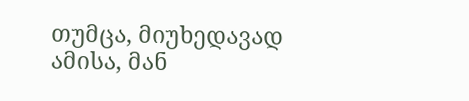თუმცა, მიუხედავად ამისა, მან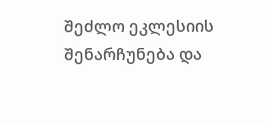შეძლო ეკლესიის შენარჩუნება და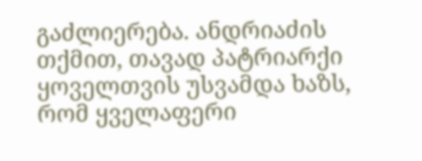გაძლიერება. ანდრიაძის თქმით, თავად პატრიარქი ყოველთვის უსვამდა ხაზს, რომ ყველაფერი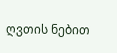ღვთის ნებით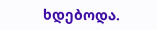ხდებოდა.